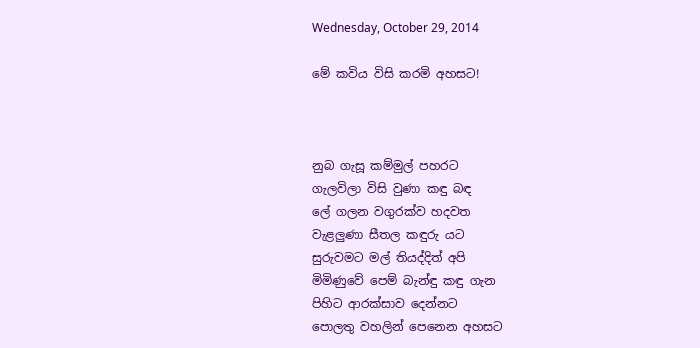Wednesday, October 29, 2014

මේ කවිය විසි කරමි අහසට!



නුබ ගැසූ කම්මුල් පහරට
ගැලවිලා විසි වුණා කඳු බඳ
ලේ ගලන වගුරක්ව හදවත
වැළලුණා සීතල කඳුරු යට
සුරුවමට මල් තියද්දිත් අපි
මිමිණුවේ පෙම් බැන්ඳු කඳු ගැන
පිහිට ආරක්සාව දෙන්නට
පොලතු වහලින් පෙනෙන අහසට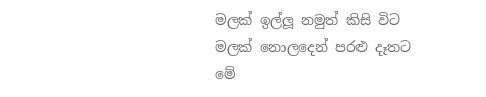මලක් ඉල්ලූ නමුත් කිසි විට
මලක් නොලදෙන් පරළු දෑතට
මේ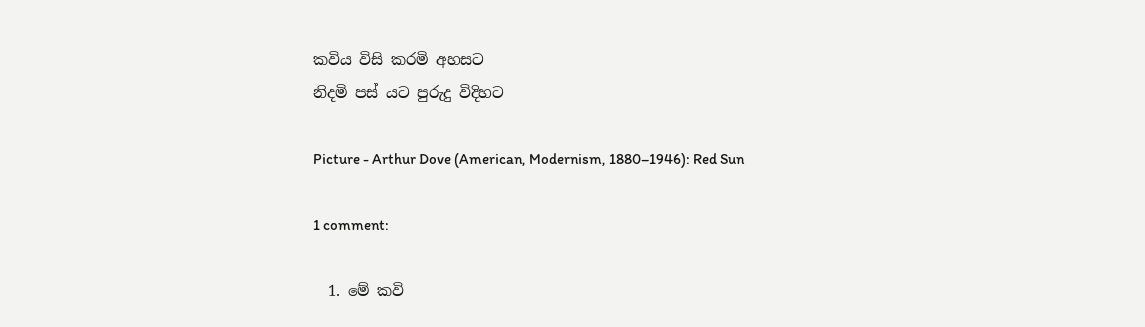කවිය විසි කරමි අහසට
නිදමි පස් යට පුරුදු විදිහට

Picture - Arthur Dove (American, Modernism, 1880–1946): Red Sun

1 comment:

  1. මේ කවි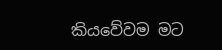කියවේවම මට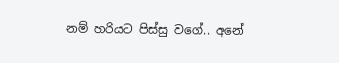නම් හරියට පිස්සු වගේ.. අනේ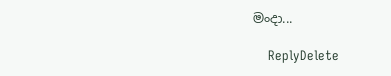මංදා...

    ReplyDelete